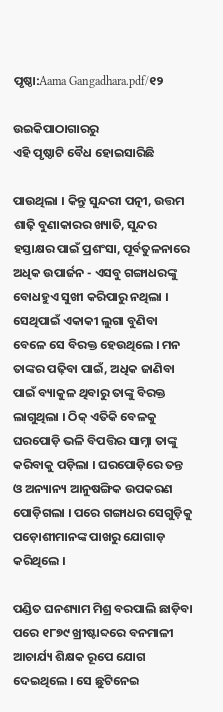ପୃଷ୍ଠା:Aama Gangadhara.pdf/୧୨

ଉଇକିପାଠାଗାର‌ରୁ
ଏହି ପୃଷ୍ଠାଟି ବୈଧ ହୋଇସାରିଛି

ପାଉଥିଲା । କିନ୍ତୁ ସୁନ୍ଦରୀ ପତ୍ନୀ, ଉତ୍ତମ ଶାଢ଼ି ବୁଣାକାରର ଖ୍ୟାତି, ସୁନ୍ଦର ହସ୍ତାକ୍ଷର ପାଇଁ ପ୍ରଶଂସା, ପୂର୍ବତୁଳନାରେ ଅଧିକ ଉପାର୍ଜନ - ଏସବୁ ଗଙ୍ଗାଧରଙ୍କୁ ବୋଧହୁଏ ସୁଖୀ କରିପାରୁ ନଥିଲା । ସେଥିପାଇଁ ଏକାକୀ ଲୁଗା ବୁଣିବା ବେଳେ ସେ ବିରକ୍ତ ହେଉଥିଲେ । ମନ ତାଙ୍କର ପଢ଼ିବା ପାଇଁ, ଅଧିକ ଜାଣିବା ପାଇଁ ବ୍ୟାକୁଳ ଥିବାରୁ ତାଙ୍କୁ ବିରକ୍ତ ଲାଗୁଥିଲା । ଠିକ୍‍ ଏତିକି ବେଳକୁ ଘରପୋଡ଼ି ଭଳି ବିପତ୍ତିର ସାମ୍ନା ତାଙ୍କୁ କରିବାକୁ ପଡ଼ିଲା । ଘରପୋଡ଼ିରେ ତନ୍ତ ଓ ଅନ୍ୟାନ୍ୟ ଆନୁଷଙ୍ଗିକ ଉପକରଣ ପୋଡ଼ିଗଲା । ପରେ ଗଙ୍ଗାଧର ସେଗୁଡ଼ିକୁ ପଡ଼ୋଶୀମାନଙ୍କ ପାଖରୁ ଯୋଗାଡ଼ କରିଥିଲେ ।

ପଣ୍ଡିତ ଘନଶ୍ୟାମ ମିଶ୍ର ବରପାଲି ଛାଡ଼ିବା ପରେ ୧୮୭୯ ଖ୍ରୀଷ୍ଟାବ୍ଦରେ ବନମାଳୀ ଆଚାର୍ଯ୍ୟ ଶିକ୍ଷକ ରୂପେ ଯୋଗ ଦେଇଥିଲେ । ସେ ଛୁଟିନେଇ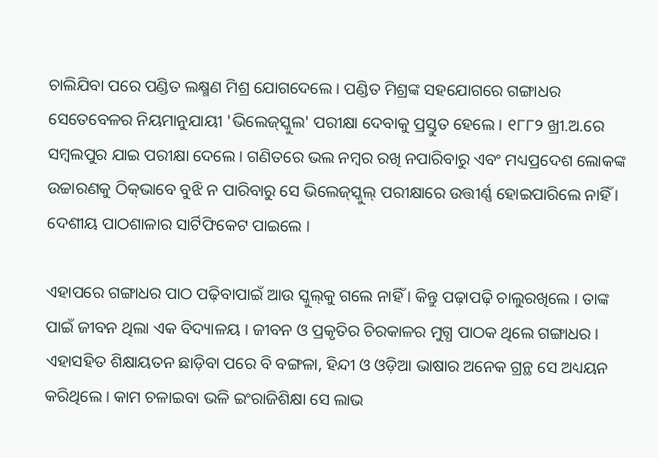ଚାଲିଯିବା ପରେ ପଣ୍ଡିତ ଲକ୍ଷ୍ମଣ ମିଶ୍ର ଯୋଗଦେଲେ । ପଣ୍ଡିତ ମିଶ୍ରଙ୍କ ସହଯୋଗରେ ଗଙ୍ଗାଧର ସେତେବେଳର ନିୟମାନୁଯାୟୀ 'ଭିଲେଜ୍‍ସ୍କୁଲ' ପରୀକ୍ଷା ଦେବାକୁ ପ୍ରସ୍ତୁତ ହେଲେ । ୧୮୮୨ ଖ୍ରୀ.ଅ.ରେ ସମ୍ବଲପୁର ଯାଇ ପରୀକ୍ଷା ଦେଲେ । ଗଣିତରେ ଭଲ ନମ୍ବର ରଖି ନପାରିବାରୁ ଏବଂ ମଧ୍ୟପ୍ରଦେଶ ଲୋକଙ୍କ ଉଚ୍ଚାରଣକୁ ଠିକ୍‍ଭାବେ ବୁଝି ନ ପାରିବାରୁ ସେ ଭିଲେଜ୍‍ସ୍କୁଲ୍‍ ପରୀକ୍ଷାରେ ଉତ୍ତୀର୍ଣ୍ଣ ହୋଇପାରିଲେ ନାହିଁ । ଦେଶୀୟ ପାଠଶାଳାର ସାର୍ଟିଫିକେଟ ପାଇଲେ ।

ଏହାପରେ ଗଙ୍ଗାଧର ପାଠ ପଢ଼ିବାପାଇଁ ଆଉ ସ୍କୁଲ୍‍କୁ ଗଲେ ନାହିଁ । କିନ୍ତୁ ପଢ଼ାପଢ଼ି ଚାଲୁରଖିଲେ । ତାଙ୍କ ପାଇଁ ଜୀବନ ଥିଲା ଏକ ବିଦ୍ୟାଳୟ । ଜୀବନ ଓ ପ୍ରକୃତିର ଚିରକାଳର ମୁଗ୍ଧ ପାଠକ ଥିଲେ ଗଙ୍ଗାଧର । ଏହାସହିତ ଶିକ୍ଷାୟତନ ଛାଡ଼ିବା ପରେ ବି ବଙ୍ଗଳା, ହିନ୍ଦୀ ଓ ଓଡ଼ିଆ ଭାଷାର ଅନେକ ଗ୍ରନ୍ଥ ସେ ଅଧ୍ୟୟନ କରିଥିଲେ । କାମ ଚଳାଇବା ଭଳି ଇଂରାଜିଶିକ୍ଷା ସେ ଲାଭ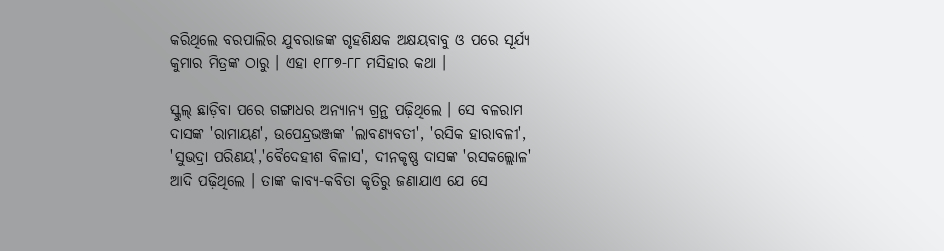କରିଥିଲେ ବରପାଲିର ଯୁବରାଜଙ୍କ ଗୃହଶିକ୍ଷକ ଅକ୍ଷୟବାବୁ ଓ ପରେ ସୂର୍ଯ୍ୟ କୁମାର ମିତ୍ରଙ୍କ ଠାରୁ । ଏହା ୧୮୮୭-୮୮ ମସିହାର କଥା ।

ସ୍କୁଲ୍‍ ଛାଡ଼ିବା ପରେ ଗଙ୍ଗାଧର ଅନ୍ୟାନ୍ୟ ଗ୍ରନ୍ଥ ପଢ଼ିଥିଲେ । ସେ ବଳରାମ ଦାସଙ୍କ 'ରାମାୟଣ', ଉପେନ୍ଦ୍ରଭଞ୍ଜଙ୍କ 'ଲାବଣ୍ୟବତୀ', 'ରସିକ ହାରାବଳୀ', 'ସୁଭଦ୍ରା ପରିଣୟ','ବୈଦେହୀଶ ବିଳାସ', ଦୀନକୃଷ୍ଣ ଦାସଙ୍କ 'ରସକଲ୍ଲୋଳ' ଆଦି ପଢ଼ିଥିଲେ । ତାଙ୍କ କାବ୍ୟ-କବିତା କୃତିରୁ ଜଣାଯାଏ ଯେ ସେ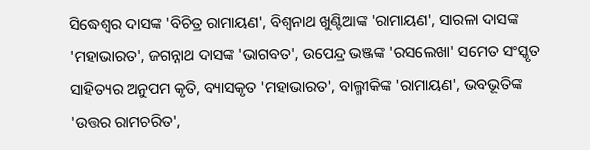ସିଦ୍ଧେଶ୍ୱର ଦାସଙ୍କ 'ବିଚିତ୍ର ରାମାୟଣ', ବିଶ୍ୱନାଥ ଖୁଣ୍ଟିଆଙ୍କ 'ରାମାୟଣ', ସାରଳା ଦାସଙ୍କ 'ମହାଭାରତ', ଜଗନ୍ନାଥ ଦାସଙ୍କ 'ଭାଗବତ', ଉପେନ୍ଦ୍ର ଭଞ୍ଜଙ୍କ 'ରସଲେଖା' ସମେତ ସଂସ୍କୃତ ସାହିତ୍ୟର ଅନୁପମ କୃତି, ବ୍ୟାସକୃତ 'ମହାଭାରତ', ବାଲ୍ମୀକିଙ୍କ 'ରାମାୟଣ', ଭବଭୂତିଙ୍କ 'ଉତ୍ତର ରାମଚରିତ',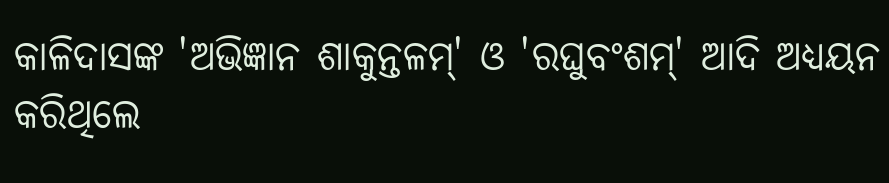କାଳିଦାସଙ୍କ 'ଅଭିଜ୍ଞାନ ଶାକୁନ୍ତଳମ୍‍' ଓ 'ରଘୁବଂଶମ୍‍' ଆଦି ଅଧ୍ୟୟନ କରିଥିଲେ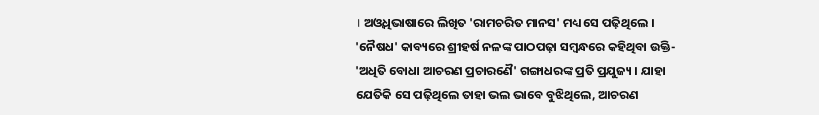। ଅଓ୍ୱଧିଭାଷାରେ ଲିଖିତ 'ରାମଚରିତ ମାନସ' ମଧ୍ୟ ସେ ପଢ଼ିଥିଲେ । 'ନୈଷଧ' କାବ୍ୟରେ ଶ୍ରୀହର୍ଷ ନଳଙ୍କ ପାଠପଢ଼ା ସମ୍ବନ୍ଧରେ କହିଥିବା ଉକ୍ତି- 'ଅଧିତି ବୋଧା ଆଚରଣ ପ୍ରଚାରଣୈ' ଗଙ୍ଗାଧରଙ୍କ ପ୍ରତି ପ୍ରଯୁଜ୍ୟ । ଯାହା ଯେତିକି ସେ ପଢ଼ିଥିଲେ ତାହା ଭଲ ଭାବେ ବୁଝିଥିଲେ, ଆଚରଣ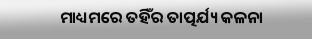ମାଧ୍ୟମରେ ତହିଁର ତାତ୍ପର୍ଯ୍ୟ କଳନା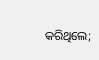କରିଥିଲେ;